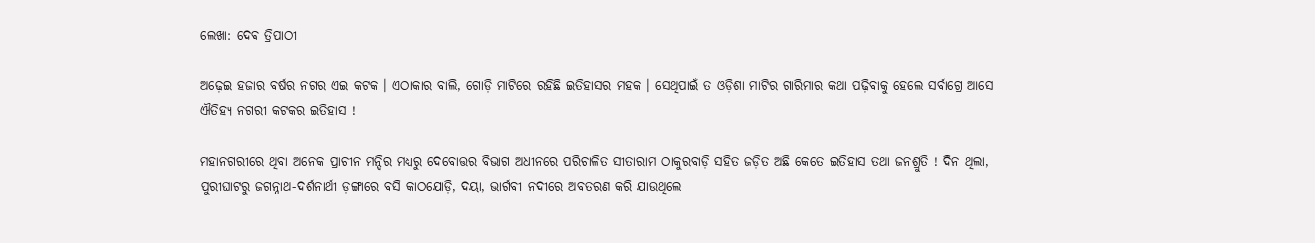ଲେଖା: ଦେଵ ତ୍ରିପାଠୀ

ଅଢ଼େଇ ହଜାର ବର୍ଷର ନଗର ଏଇ କଟକ । ଏଠାକାର ବାଲି, ଗୋଡ଼ି ମାଟିରେ ରହିଛି ଇତିହାସର ମହକ । ସେଥିପାଇଁ ତ ଓଡ଼ିଶା ମାଟିର ଗାରିମାର କଥା ପଢ଼ିବାକୁ ହେଲେ ସର୍ବାଗ୍ରେ ଆସେ ଐତିହ୍ୟ ନଗରୀ କଟକର ଇତିହାସ !

ମହାନଗରୀରେ ଥିବା ଅନେକ ପ୍ରାଚୀନ ମନ୍ଦିର ମଧ୍ୟରୁ ଦେବୋତ୍ତର ବିଭାଗ ଅଧୀନରେ ପରିଚାଳିତ ସୀତାରାମ ଠାକୁରବାଡ଼ି ସହିତ ଜଡ଼ିତ ଅଛି କେତେ ଇତିହାସ ତଥା ଜନଶ୍ରୁତି ! ଦିନ ଥିଲା, ପୁରୀଘାଟରୁ ଜଗନ୍ନାଥ-ଦର୍ଶନାର୍ଥୀ ଡ଼ଙ୍ଗାରେ ବସି କାଠଯୋଡ଼ି, ଦୟା, ଭାର୍ଗବୀ ନଦୀରେ ଅବତରଣ କରି ଯାଉଥିଲେ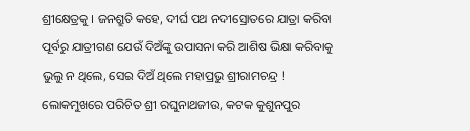ଶ୍ରୀକ୍ଷେତ୍ରକୁ । ଜନଶ୍ରୁତି କହେ, ଦୀର୍ଘ ପଥ ନଦୀସ୍ରୋତରେ ଯାତ୍ରା କରିବା ପୂର୍ବରୁ ଯାତ୍ରୀଗଣ ଯେଉଁ ଦିଅଁଙ୍କୁ ଉପାସନା କରି ଆଶିଷ ଭିକ୍ଷା କରିବାକୁ ଭୁଲୁ ନ ଥିଲେ, ସେଇ ଦିଅଁ ଥିଲେ ମହାପ୍ରଭୁ ଶ୍ରୀରାମଚନ୍ଦ୍ର ! ଲୋକମୁଖରେ ପରିଚିତ ଶ୍ରୀ ରଘୁନାଥଜୀଉ, କଟକ କୁଶୁନପୁର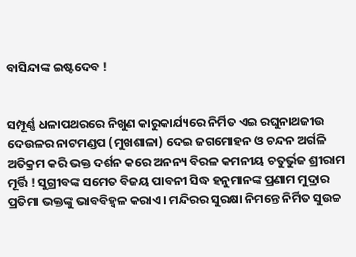ବାସିନ୍ଦାଙ୍କ ଇଷ୍ଟଦେବ !


ସମ୍ପୂର୍ଣ୍ଣ ଧଳାପଥରରେ ନିଖୁଣ କାରୁକାର୍ଯ୍ୟରେ ନିର୍ମିତ ଏଇ ରଘୁନାଥଜୀଉ ଦେଉଳର ନାଟମଣ୍ଡପ (ମୁଖଶାଳା) ଦେଇ ଜଗମୋହନ ଓ ଚନ୍ଦନ ଅର୍ଗଳି ଅତିକ୍ରମ କରି ଭକ୍ତ ଦର୍ଶନ କରେ ଅନନ୍ୟ ବିରଳ କମନୀୟ ଚତୁର୍ଭୁଜ ଶ୍ରୀରାମ ମୂର୍ତ୍ତି ! ସୁଗ୍ରୀବଙ୍କ ସମେତ ବିଜୟ ପାବନୀ ସିଦ୍ଧ ହନୁମାନଙ୍କ ପ୍ରଣାମ ମୁଦ୍ରାର ପ୍ରତିମା ଭକ୍ତଙ୍କୁ ଭାବବିହ୍ୱଳ କରାଏ । ମନ୍ଦିରର ସୁରକ୍ଷା ନିମନ୍ତେ ନିର୍ମିତ ସୁଉଚ୍ଚ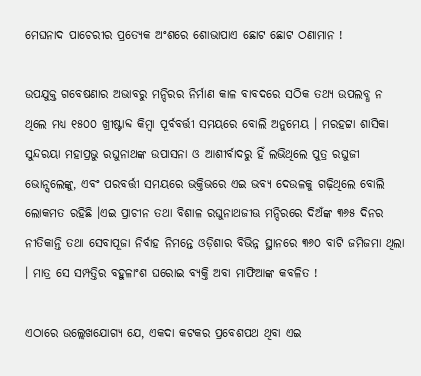ମେଘନାଦ ପାଚେରୀର ପ୍ରତ୍ୟେକ ଅଂଶରେ ଶୋଭାପାଏ ଛୋଟ ଛୋଟ ଠଣାମାନ !

ଉପଯୁକ୍ତ ଗବେଷଣାର ଅଭାବରୁ ମନ୍ଦିରର ନିର୍ମାଣ କାଳ ବାବଦରେ ସଠିକ ତଥ୍ୟ ଉପଲବ୍ଧ ନ ଥିଲେ ମଧ୍ୟ ୧୫୦୦ ଖ୍ରୀଷ୍ଟାବ୍ଦ କିମ୍ବା ପୂର୍ବବର୍ତ୍ତୀ ସମୟରେ ବୋଲି ଅନୁମେୟ । ମରହଟ୍ଟା ଶାସିକା ସୁନ୍ଦରୟା ମହାପ୍ରଭୁ ରଘୁନାଥଙ୍କ ଉପାସନା ଓ ଆଶୀର୍ବାଦରୁ ହିଁ ଲଭିଥିଲେ ପୁତ୍ର ରଘୁଜୀ ଭୋନ୍ସଲେଙ୍କୁ, ଏବଂ ପରବର୍ତ୍ତୀ ସମୟରେ ଭକ୍ତିଭରେ ଏଇ ଭବ୍ୟ ଦେଉଳକୁ ଗଢ଼ିଥିଲେ ବୋଲି ଲୋକମତ ରହିଛି ।ଏଇ ପ୍ରାଚୀନ ତଥା ବିଶାଳ ରଘୁନାଥଜୀଊ ମନ୍ଦିରରେ ଦିଅଁଙ୍କ ୩୬୫ ଦିନର ନୀତିକାନ୍ତି ତଥା ସେବାପୂଜା ନିର୍ବାହ ନିମନ୍ତେ ଓଡ଼ିଶାର ବିଭିନ୍ନ ସ୍ଥାନରେ ୩୬୦ ବାଟି ଜମିଜମା ଥିଲା । ମାତ୍ର ସେ ସମ୍ପତ୍ତିର ବହୁଳାଂଶ ଘରୋଇ ବ୍ୟକ୍ତି ଅବା ମାଫିଆଙ୍କ କବଳିତ !

ଏଠାରେ ଉଲ୍ଲେଖଯୋଗ୍ୟ ଯେ, ଏକଦା କଟକର ପ୍ରବେଶପଥ ଥିବା ଏଇ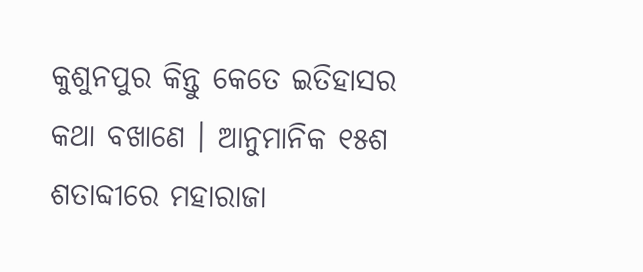କୁଶୁନପୁର କିନ୍ତୁ କେତେ ଇତିହାସର କଥା ବଖାଣେ । ଆନୁମାନିକ ୧୫ଶ ଶତାବ୍ଦୀରେ ମହାରାଜା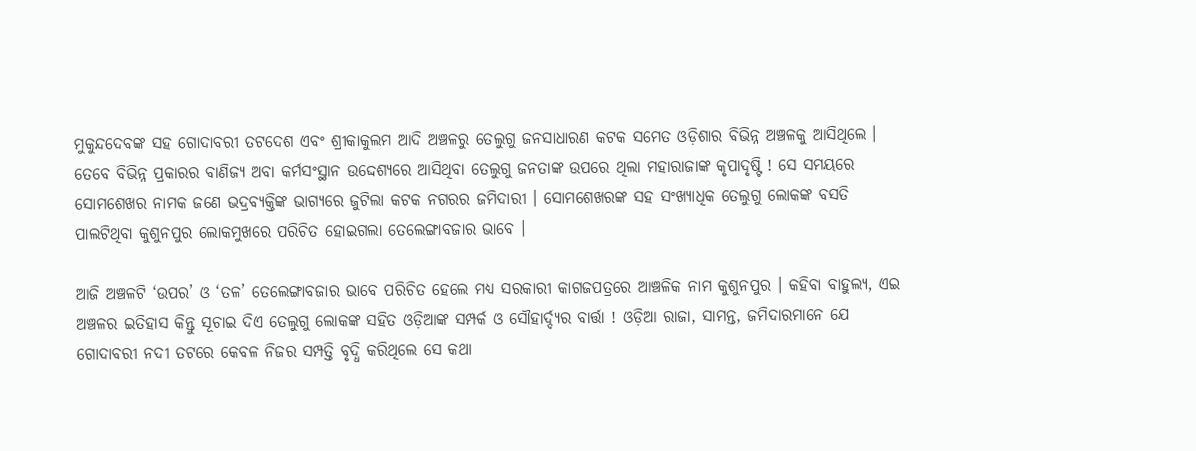ମୁକୁନ୍ଦଦେବଙ୍କ ସହ ଗୋଦାବରୀ ତଟଦେଶ ଏବଂ ଶ୍ରୀକାକୁଲମ ଆଦି ଅଞ୍ଚଳରୁ ତେଲୁଗୁ ଜନସାଧାରଣ କଟକ ସମେତ ଓଡ଼ିଶାର ବିଭିନ୍ନ ଅଞ୍ଚଳକୁ ଆସିଥିଲେ । ତେବେ ବିଭିନ୍ନ ପ୍ରକାରର ବାଣିଜ୍ୟ ଅବା କର୍ମସଂସ୍ଥାନ ଉଦ୍ଦେଶ୍ୟରେ ଆସିଥିବା ତେଲୁଗୁ ଜନତାଙ୍କ ଉପରେ ଥିଲା ମହାରାଜାଙ୍କ କୃପାଦୃଷ୍ଟି ! ସେ ସମୟରେ ସୋମଶେଖର ନାମକ ଜଣେ ଭଦ୍ରବ୍ୟକ୍ତିଙ୍କ ଭାଗ୍ୟରେ ଜୁଟିଲା କଟକ ନଗରର ଜମିଦାରୀ । ସୋମଶେଖରଙ୍କ ସହ ସଂଖ୍ୟାଧିକ ତେଲୁଗୁ ଲୋକଙ୍କ ବସତି ପାଲଟିଥିବା କୁଶୁନପୁର ଲୋକମୁଖରେ ପରିଚିତ ହୋଇଗଲା ତେଲେଙ୍ଗାବଜାର ଭାବେ ।

ଆଜି ଅଞ୍ଚଳଟି ‘ଉପର’ ଓ ‘ତଳ’ ତେଲେଙ୍ଗାବଜାର ଭାବେ ପରିଚିତ ହେଲେ ମଧ୍ୟ ସରକାରୀ କାଗଜପତ୍ରରେ ଆଞ୍ଚଳିକ ନାମ କୁଶୁନପୁର । କହିବା ବାହୁଲ୍ୟ, ଏଇ ଅଞ୍ଚଳର ଇତିହାସ କିନ୍ତୁ ସୂଚାଇ ଦିଏ ତେଲୁଗୁ ଲୋକଙ୍କ ସହିତ ଓଡ଼ିଆଙ୍କ ସମ୍ପର୍କ ଓ ସୌହାର୍ଦ୍ଦ୍ୟର ବାର୍ତ୍ତା ! ଓଡ଼ିଆ ରାଜା, ସାମନ୍ତ, ଜମିଦାରମାନେ ଯେ ଗୋଦାବରୀ ନଦୀ ତଟରେ କେବଳ ନିଜର ସମ୍ପତ୍ତି ବୃଦ୍ଧି କରିଥିଲେ ସେ କଥା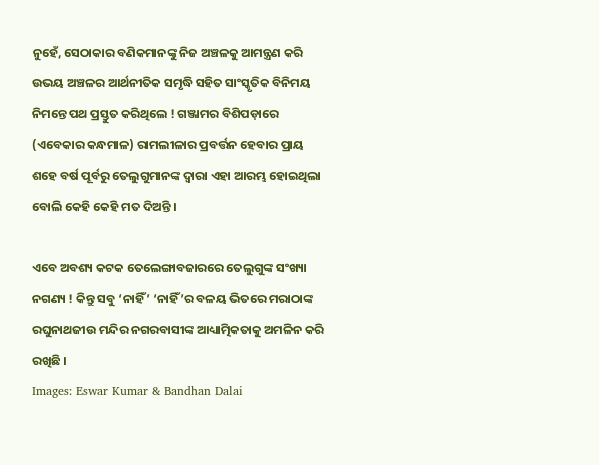ନୁହେଁ, ସେଠାକାର ବଣିକମାନଙ୍କୁ ନିଜ ଅଞ୍ଚଳକୁ ଆମନ୍ତ୍ରଣ କରି ଉଭୟ ଅଞ୍ଚଳର ଆର୍ଥନୀତିକ ସମୃଦ୍ଧି ସହିତ ସାଂସ୍କୃତିକ ବିନିମୟ ନିମନ୍ତେ ପଥ ପ୍ରସ୍ତୁତ କରିଥିଲେ ! ଗଞ୍ଜାମର ବିଶିପଡ଼ାରେ (ଏବେକାର କନ୍ଧମାଳ) ରାମଲୀଳାର ପ୍ରବର୍ତ୍ତନ ହେବାର ପ୍ରାୟ ଶହେ ବର୍ଷ ପୂର୍ବରୁ ତେଲୁଗୁମାନଙ୍କ ଦ୍ଵାରା ଏହା ଆରମ୍ଭ ହୋଇଥିଲା ବୋଲି କେହି କେହି ମତ ଦିଅନ୍ତି ।

ଏବେ ଅବଶ୍ୟ କଟକ ତେଲେଙ୍ଗାବଜାରରେ ତେଲୁଗୁଙ୍କ ସଂଖ୍ୟା ନଗଣ୍ୟ ! କିନ୍ତୁ ସବୁ ‘ନାହିଁ’ ‘ନାହିଁ’ର ବଳୟ ଭିତରେ ମରାଠାଙ୍କ ରଘୁନାଥଜୀଉ ମନ୍ଦିର ନଗରବାସୀଙ୍କ ଆଧ୍ୟାତ୍ମିକତାକୁ ଅମଳିନ କରି ରଖିଛି ।
Images: Eswar Kumar & Bandhan Dalai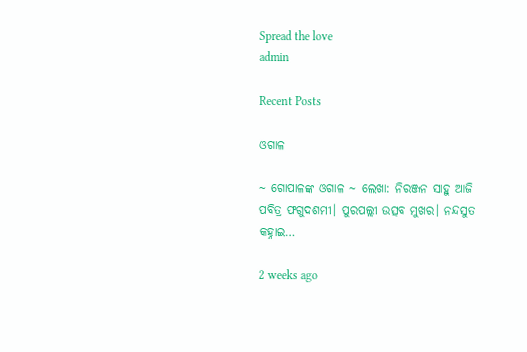Spread the love
admin

Recent Posts

ଓଗାଳ

~ ଗୋପାଳଙ୍କ ଓଗାଳ ~ ଲେଖା: ନିରଞ୍ଜନ ସାହୁ ଆଜି ପବିତ୍ର ଫଗୁଦଶମୀ। ପୁରପଲ୍ଲୀ ଉତ୍ସବ ମୁଖର। ନନ୍ଦସୁତ କହ୍ନାଇ…

2 weeks ago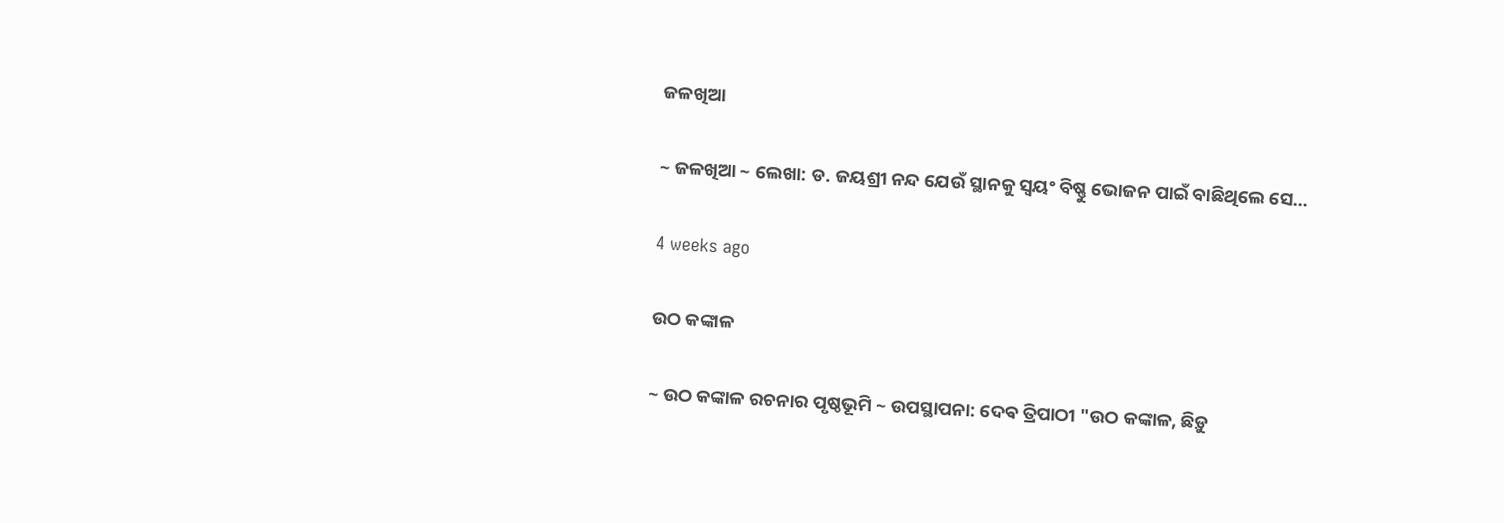ଜଳଖିଆ

~ ଜଳଖିଆ ~ ଲେଖା: ଡ. ଜୟଶ୍ରୀ ନନ୍ଦ ଯେଉଁ ସ୍ଥାନକୁ ସ୍ବୟଂ ବିଷ୍ଣୁ ଭୋଜନ ପାଇଁ ବାଛିଥିଲେ ସେ…

4 weeks ago

ଉଠ କଙ୍କାଳ

~ ଉଠ କଙ୍କାଳ ରଚନାର ପୃଷ୍ଠଭୂମି ~ ଉପସ୍ଥାପନା: ଦେଵ ତ୍ରିପାଠୀ "ଉଠ କଙ୍କାଳ, ଛିଡ଼ୁ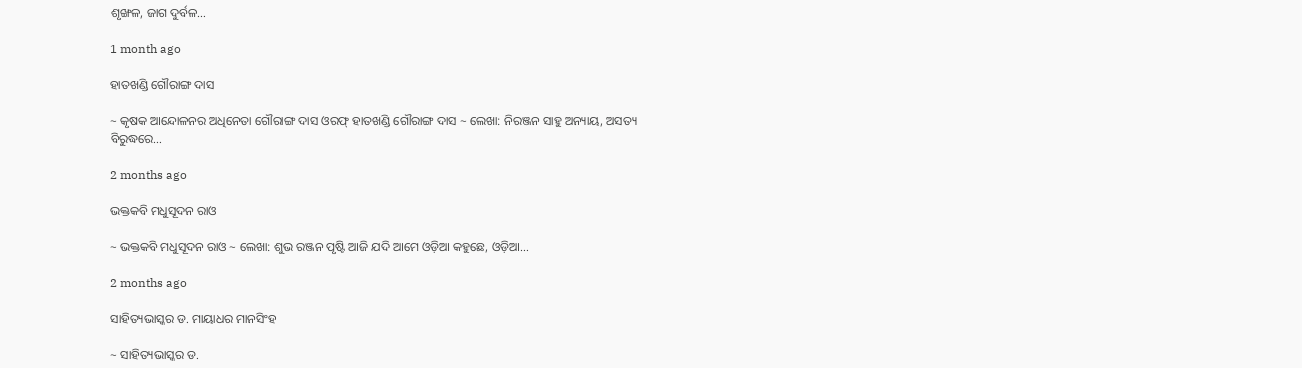ଶୃଙ୍ଖଳ, ଜାଗ ଦୁର୍ବଳ…

1 month ago

ହାତଖଣ୍ଡି ଗୌରାଙ୍ଗ ଦାସ

~ କୃଷକ ଆନ୍ଦୋଳନର ଅଧିନେତା ଗୌରାଙ୍ଗ ଦାସ ଓରଫ୍ ହାତଖଣ୍ଡି ଗୌରାଙ୍ଗ ଦାସ ~ ଲେଖା: ନିରଞ୍ଜନ ସାହୁ ଅନ୍ୟାୟ, ଅସତ୍ୟ ବିରୁଦ୍ଧରେ…

2 months ago

ଭକ୍ତକବି ମଧୁସୂଦନ ରାଓ

~ ଭକ୍ତକବି ମଧୁସୂଦନ ରାଓ ~ ଲେଖା: ଶୁଭ ରଞ୍ଜନ ପୃଷ୍ଟି ଆଜି ଯଦି ଆମେ ଓଡ଼ିଆ କହୁଛେ, ଓଡ଼ିଆ…

2 months ago

ସାହିତ୍ୟଭାସ୍କର ଡ. ମାୟାଧର ମାନସିଂହ

~ ସାହିତ୍ୟଭାସ୍କର ଡ.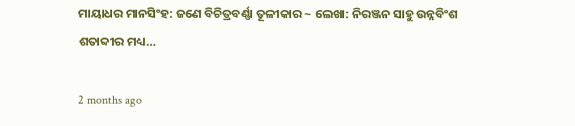ମାୟାଧର ମାନସିଂହ: ଜଣେ ବିଚିତ୍ରବର୍ଣ୍ଣା ତୂଳୀକାର ~ ଲେଖା: ନିରଞ୍ଜନ ସାହୁ ଉନ୍ନବିଂଶ ଶତାବ୍ଦୀର ମଧ୍ୟ…

2 months ago